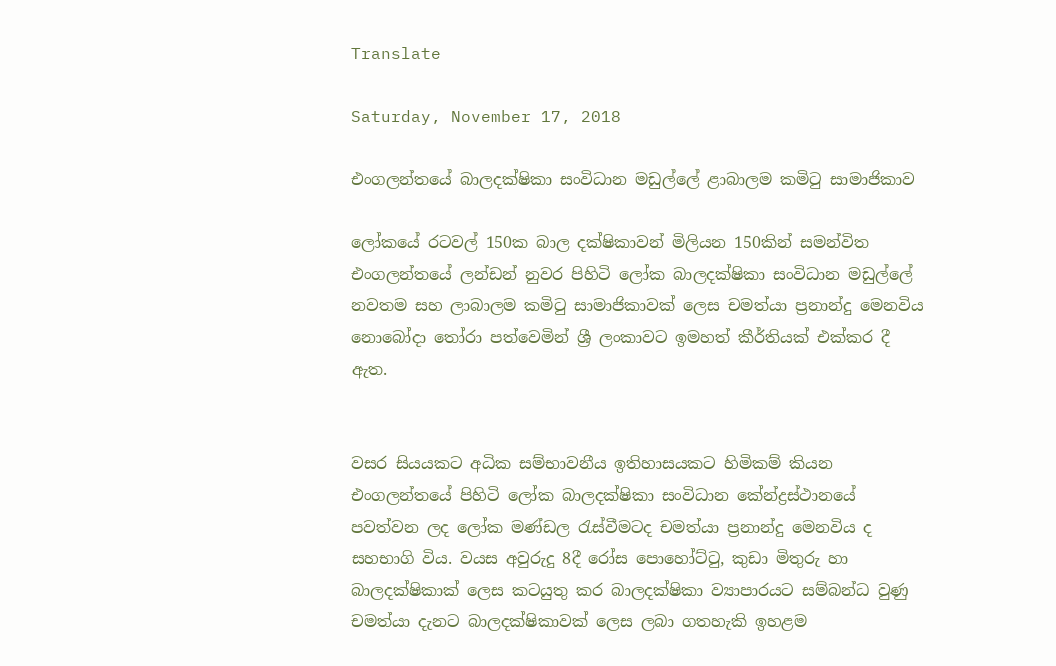Translate

Saturday, November 17, 2018

එංගලන්තයේ බාලදක්ෂිකා සංවිධාන මඩුල්ලේ ළාබාලම කමිටු සාමාජිකාව

ලෝකයේ රටවල් 150ක බාල දක්ෂිකාවන් මිලියන 150කින් සමන්විත එංගලන්තයේ ලන්ඩන් නුවර පිහිටි ලෝක බාලදක්ෂිකා සංවිධාන මඩුල්ලේ නවතම සහ ලාබාලම කමිටු සාමාජිකාවක් ලෙස චමත්යා ප්‍රනාන්දු මෙනවිය නොබෝදා තෝරා පත්වෙමින් ශ්‍රී ලංකාවට ඉමහත් කීර්තියක් එක්කර දී ඇත.


වසර සියයකට අධික සම්භාවනීය ඉතිහාසයකට හිමිකම් කියන එංගලන්තයේ පිහිටි ලෝක බාලදක්ෂිකා සංවිධාන කේන්ද්‍රස්ථානයේ පවත්වන ලද ලෝක මණ්ඩල රැස්වීමටද චමත්යා ප්‍රනාන්දු මෙනවිය ද සහභාගි විය. වයස අවුරුදු 8දී රෝස පොහෝට්ටු, කුඩා මිතුරු හා බාලදක්ෂිකාක් ලෙස කටයුතු කර බාලදක්ෂිකා ව්‍යාපාරයට සම්බන්ධ වුණු චමත්යා දැනට බාලදක්ෂිකාවක් ලෙස ලබා ගතහැකි ඉහළම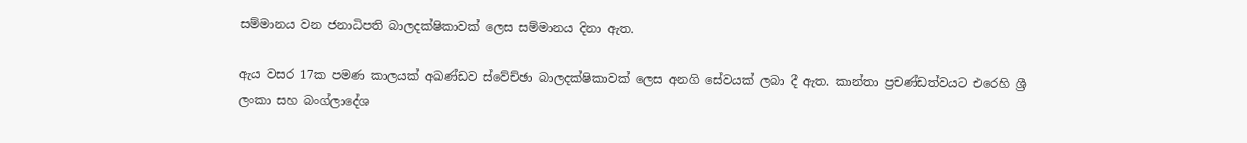සම්මානය වන ජනාධිපති බාලදක්ෂිකාවක් ලෙස සම්මානය දිනා ඇත.

ඇය වසර 17ක පමණ කාලයක් අඛණ්ඩව ස්වේච්ඡා බාලදක්ෂිකාවක් ලෙස අනගි සේවයක් ලබා දී ඇත. කාන්තා ප්‍රචණ්ඩත්වයට එරෙහි ශ්‍රී ලංකා සහ බංග්ලාදේශ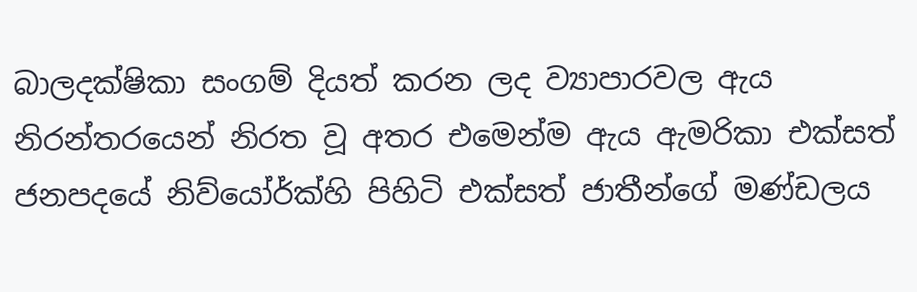බාලදක්ෂිකා සංගම් දියත් කරන ලද ව්‍යාපාරවල ඇය නිරන්තරයෙන් නිරත වූ අතර එමෙන්ම ඇය ඇමරිකා එක්සත් ජනපදයේ නිව්යෝර්ක්හි පිහිටි එක්සත් ජාතීන්ගේ මණ්ඩලය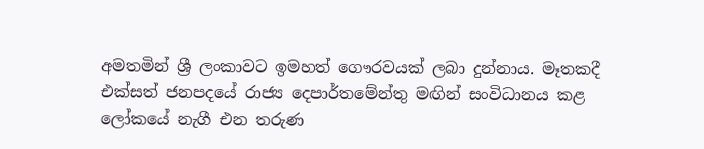අමතමින් ශ්‍රී ලංකාවට ඉමහත් ගෞරවයක් ලබා දුන්නාය. මෑතකදී එක්සත් ජනපදයේ රාජ්‍ය දෙපාර්තමේන්තු මඟින් සංවිධානය කළ ලෝකයේ නැගී එන තරුණ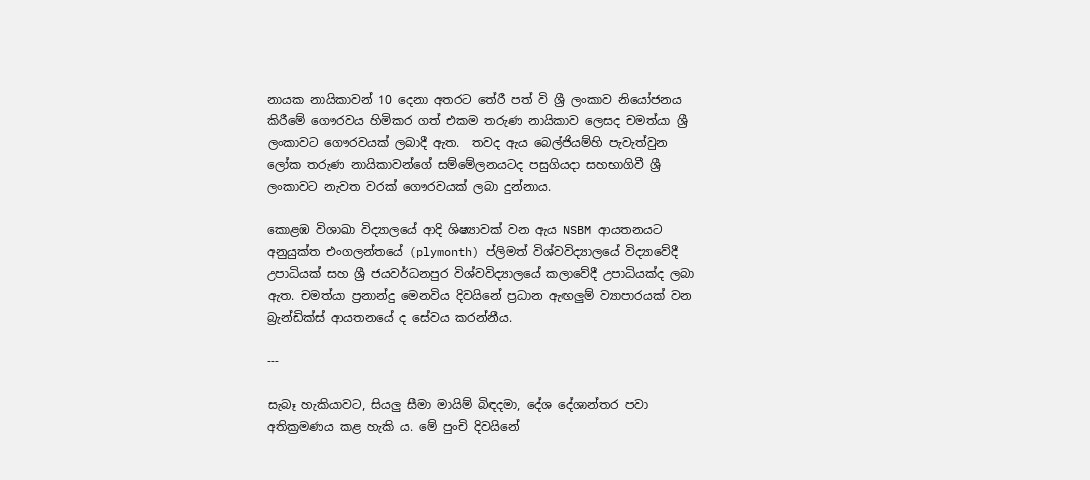නායක නායිකාවන් 10 දෙනා අතරට තේරී පත් වි ශ්‍රී ලංකාව නියෝජනය කිරී‍මේ ගෞරවය හිමිකර ගත් එකම තරුණ නායිකාව ලෙසද චමත්යා ශ්‍රී ලංකාවට ගෞරවයක් ලබාදී ඇත.  තවද ඇය බෙල්ජියම්හි පැවැත්වුන ලෝක තරුණ නායිකාවන්ගේ සම්මේලනයටද පසුගියදා සහභාගිවී ශ්‍රී ලංකාවට නැවත වරක් ගෞරවයක් ලබා දුන්නාය.

කොළඹ විශාඛා විද්‍යාලයේ ආදි ශිෂ්‍යාවක් වන ඇය NSBM ආයතනයට අනුයුක්ත එංගලන්තයේ (plymonth) ප්ලිමත් විශ්වවිද්‍යාලයේ විද්‍යාවේදී උපාධියක් සහ ශ්‍රී ජයවර්ධනපුර විශ්වවිද්‍යාලයේ කලාවේදී උපාධියක්ද ලබා ඇත. චමත්යා ප්‍රනාන්දු මෙනවිය දිවයිනේ ප්‍රධාන ඇඟලුම් ව්‍යාපාරයක් වන බ්‍රැන්ඩික්ස් ආයතනයේ ද සේවය කරන්නීය.

---

සැබෑ හැකියාවට, සියලු සීමා මායිම් බිඳදමා, දේශ දේශාන්තර පවා අතික්‍රමණය කළ හැකි ය. මේ පුංචි දිවයිනේ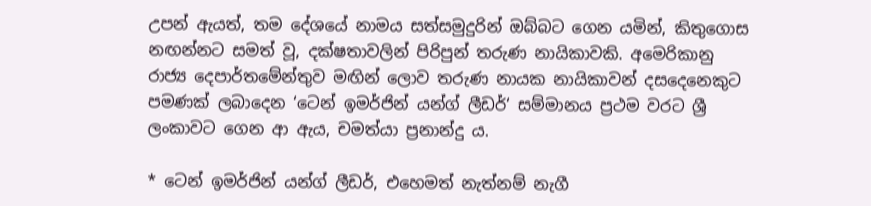උපන් ඇයත්, තම දේශයේ නාමය සත්සමුදුරින් ඔබ්බට ගෙන යමින්, කිතුගොස නඟන්නට සමත් වූ, දක්ෂතාවලින් පිරිපුන් තරුණ නායිකාවකි. අමෙරිකානු රාජ්‍ය දෙපාර්තමේන්තුව මඟින් ලොව තරුණ නායක නායිකාවන් දසදෙනෙකුට පමණක් ලබාදෙන ‘ටෙන් ඉමර්ජින් යන්ග් ලීඩර්‘ සම්මානය ප්‍රථම වරට ශ්‍රී ලංකාවට ගෙන ආ ඇය, චමත්යා ප්‍රනාන්දු ය.

* ටෙන් ඉමර්ජින් යන්ග් ලීඩර්, එහෙමත් නැත්නම් නැගී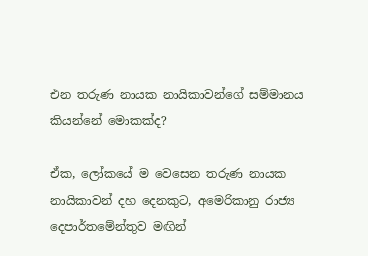එන තරුණ නායක නායිකාවන්ගේ සම්මානය කියන්නේ මොකක්ද?

ඒක, ලෝකයේ ම වෙසෙන තරුණ නායක නායිකාවන් දහ දෙනකුට, අමෙරිකානු රාජ්‍ය දෙපාර්තමේන්තුව මඟින්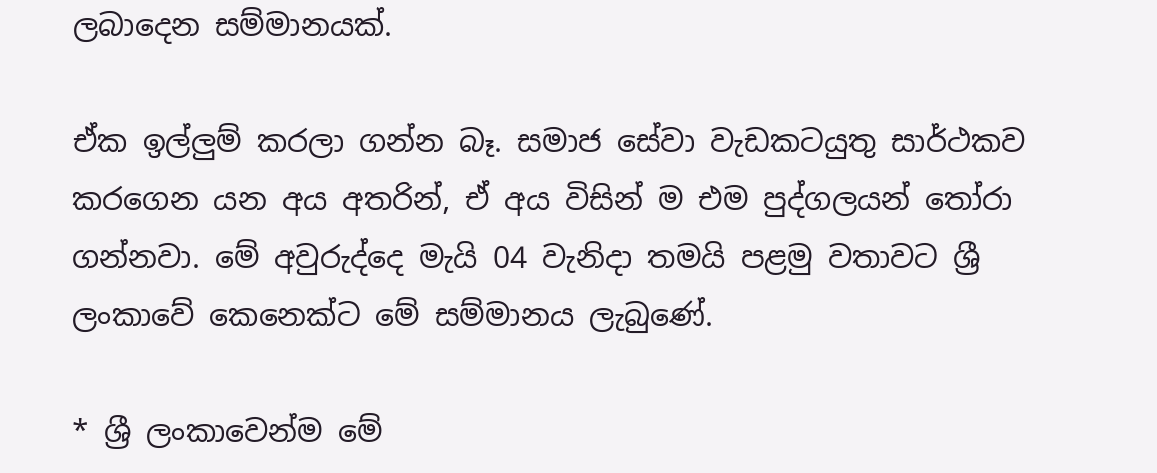ලබාදෙන සම්මානයක්.

ඒක ඉල්ලුම් කරලා ගන්න බෑ. සමාජ සේවා වැඩකටයුතු සාර්ථකව කරගෙන යන අය අතරින්, ඒ අය විසින් ම එම පුද්ගලයන් තෝරා ගන්නවා. මේ අවුරුද්දෙ මැයි 04 වැනිදා තමයි පළමු වතාවට ශ්‍රී ලංකාවේ කෙනෙක්ට මේ සම්මානය ලැබුණේ.

* ශ්‍රී ලංකාවෙන්ම මේ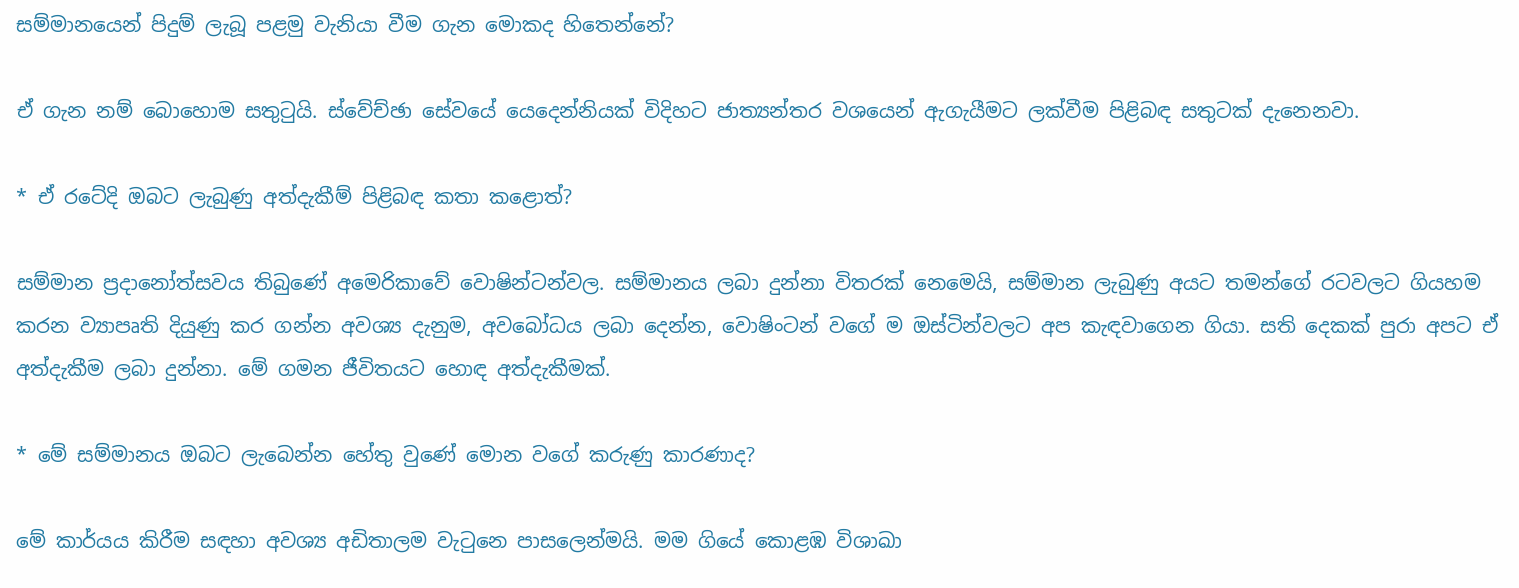සම්මානයෙන් පිදුම් ලැබූ පළමු වැනියා වීම ගැන මොකද හිතෙන්නේ?

ඒ ගැන නම් බොහොම සතුටුයි. ස්වේච්ඡා සේවයේ යෙදෙන්නියක් විදිහට ජාත්‍යන්තර වශයෙන් ඇගැයීමට ලක්වීම පිළිබඳ සතුටක් දැනෙනවා.

* ඒ රටේදි ඔබට ලැබුණු අත්දැකීම් පිළිබඳ කතා කළොත්?

සම්මාන ප්‍රදානෝත්සවය තිබුණේ අමෙරිකාවේ වොෂින්ටන්වල. සම්මානය ලබා දුන්නා විතරක් නෙමෙයි, සම්මාන ලැබුණු අයට තමන්ගේ රටවලට ගියහම කරන ව්‍යාපෘති දියුණු කර ගන්න අවශ්‍ය දැනුම, අවබෝධය ලබා දෙන්න, වොෂිංටන් වගේ ම ඔස්ටින්වලට අප කැඳවාගෙන ගියා. සති දෙකක් පුරා අපට ඒ අත්දැකීම ලබා දුන්නා. මේ ගමන ජීවිතයට හොඳ අත්දැකීමක්.

* මේ සම්මානය ඔබට ලැබෙන්න හේතු වුණේ මොන වගේ කරුණු කාරණාද?

මේ කාර්යය කිරීම සඳහා අවශ්‍ය අඩිතාලම වැටුනෙ පාසලෙන්මයි. මම ගියේ කොළඹ විශාඛා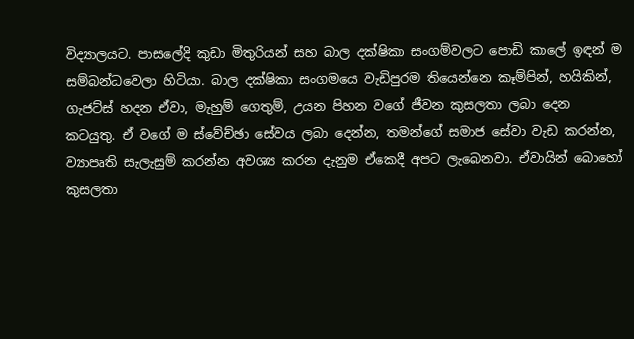විද්‍යාලයට. පාසලේදි කුඩා මිතුරියන් සහ බාල දක්ෂිකා සංගම්වලට පොඩි කාලේ ඉඳන් ම සම්බන්ධවෙලා හිටියා. බාල දක්ෂිකා සංගමයෙ වැඩිපුරම තියෙන්නෙ කෑම්පින්, හයිකින්, ගැජට්ස් හදන ඒවා, මැහුම් ගෙතුම්, උයන පිහන වගේ ජීවන කුසලතා ලබා දෙන කටයුතු. ඒ වගේ ම ස්වේච්ඡා සේවය ලබා දෙන්න, තමන්ගේ සමාජ සේවා වැඩ කරන්න, ව්‍යාපෘති සැලැසුම් කරන්න අවශ්‍ය කරන දැනුම ඒකෙදී අපට ලැබෙනවා. ඒවායින් බොහෝ කුසලතා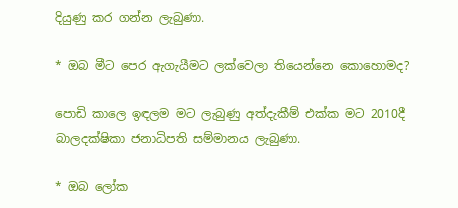දියුණු කර ගන්න ලැබුණා.

* ඔබ මීට පෙර ඇගැයීමට ලක්වෙලා තියෙන්නෙ කොහොමද?

පොඩි කාලෙ ඉඳලම මට ලැබුණු අත්දැකීම් එක්ක මට 2010දී බාලදක්ෂිකා ජනාධිපති සම්මානය ලැබුණා.

* ඔබ ලෝක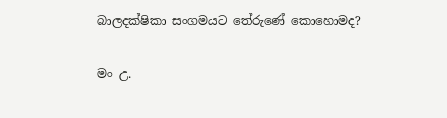බාලදක්ෂිකා සංගමයට තේරුණේ කොහොමද?

මං උ.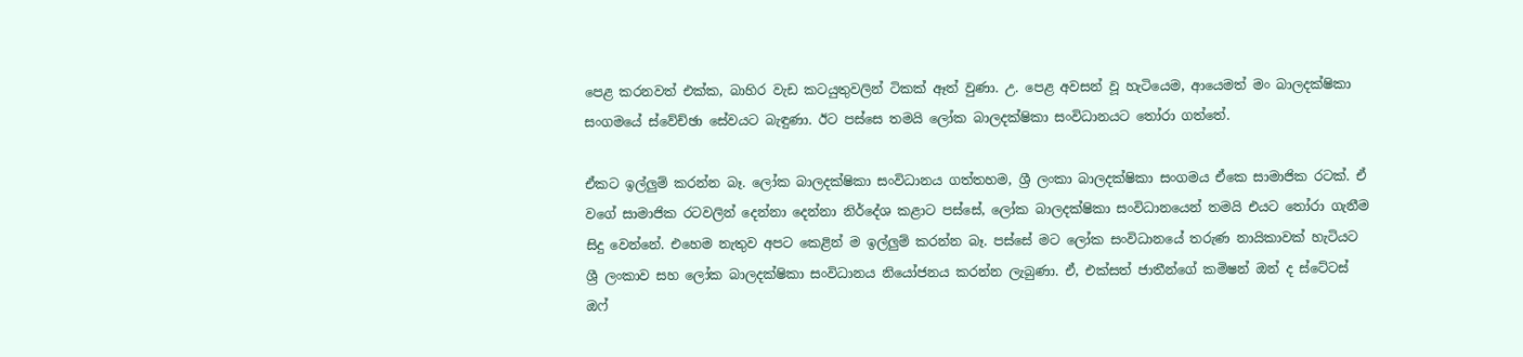පෙළ කරනවත් එක්ක, බාහිර වැඩ කටයුතුවලින් ටිකක් ඈත් වුණා. උ. පෙළ අවසන් වූ හැටියෙම, ආයෙමත් මං බාලදක්ෂිකා සංගමයේ ස්වේච්ඡා සේවයට බැඳුණා. ඊට පස්සෙ තමයි ලෝක බාලදක්ෂිකා සංවිධානයට තෝරා ගත්තේ.

ඒකට ඉල්ලුම් කරන්න බෑ. ලෝක බාලදක්ෂිකා සංවිධානය ගත්තහම, ශ්‍රී ලංකා බාලදක්ෂිකා සංගමය ඒකෙ සාමාජික රටක්. ඒ වගේ සාමාජික රටවලින් දෙන්නා දෙන්නා නිර්දේශ කළාට පස්සේ, ලෝක බාලදක්ෂිකා සංවිධානයෙන් තමයි එයට තෝරා ගැනීම සිදු වෙන්නේ. එහෙම නැතුව අපට කෙළින් ම ඉල්ලුම් කරන්න බෑ. පස්සේ මට ලෝක සංවිධානයේ තරුණ නායිකාවක් හැටියට ශ්‍රී ලංකාව සහ ලෝක බාලදක්ෂිකා සංවිධානය නියෝජනය කරන්න ලැබුණා. ඒ, එක්සත් ජාතීන්ගේ කමිෂන් ඔන් ද ස්ටේටස් ඔෆ්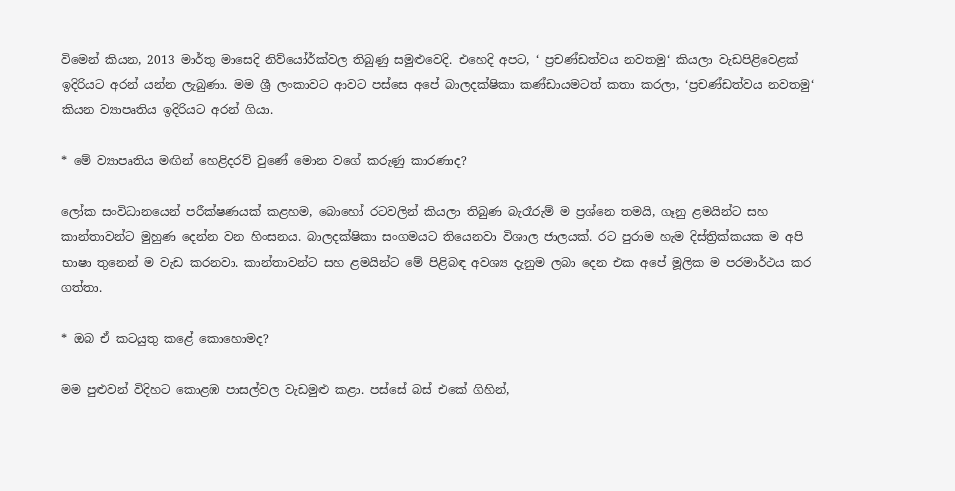විමෙන් කියන, 2013 මාර්තු මාසෙදි නිව්යෝර්ක්වල තිබුණු සමුළුවෙදි. එහෙදි අපට, ‘ ප්‍රචණ්ඩත්වය නවතමු‘ කියලා වැඩපිළිවෙළක් ඉදිරියට අරන් යන්න ලැබුණා. මම ශ්‍රී ලංකාවට ආවට පස්සෙ අපේ බාලදක්ෂිකා කණ්ඩායමටත් කතා කරලා, ‘ප්‍රචණ්ඩත්වය නවතමු‘ කියන ව්‍යාපෘතිය ඉදිරියට අරන් ගියා.

* මේ ව්‍යාපෘතිය මඟින් හෙළිදරව් වුණේ මොන වගේ කරුණු කාරණාද?

ලෝක සංවිධානයෙන් පරීක්ෂණයක් කළහම, බොහෝ රටවලින් කියලා තිබුණ බැරෑරුම් ම ප්‍රශ්නෙ තමයි, ගෑනු ළමයින්ට සහ කාන්තාවන්ට මුහුණ දෙන්න වන හිංසනය. බාලදක්ෂිකා සංගමයට තියෙනවා විශාල ජාලයක්. රට පුරාම හැම දිස්ත්‍රික්කයක ම අපි භාෂා තුනෙන් ම වැඩ කරනවා. කාන්තාවන්ට සහ ළමයින්ට මේ පිළිබඳ අවශ්‍ය දැනුම ලබා දෙන එක අපේ මූලික ම පරමාර්ථය කර ගත්තා.

* ඔබ ඒ කටයුතු කළේ කොහොමද?

මම පුළුවන් විදිහට කොළඹ පාසල්වල වැඩමුළු කළා. පස්සේ බස් එකේ ගිහින්,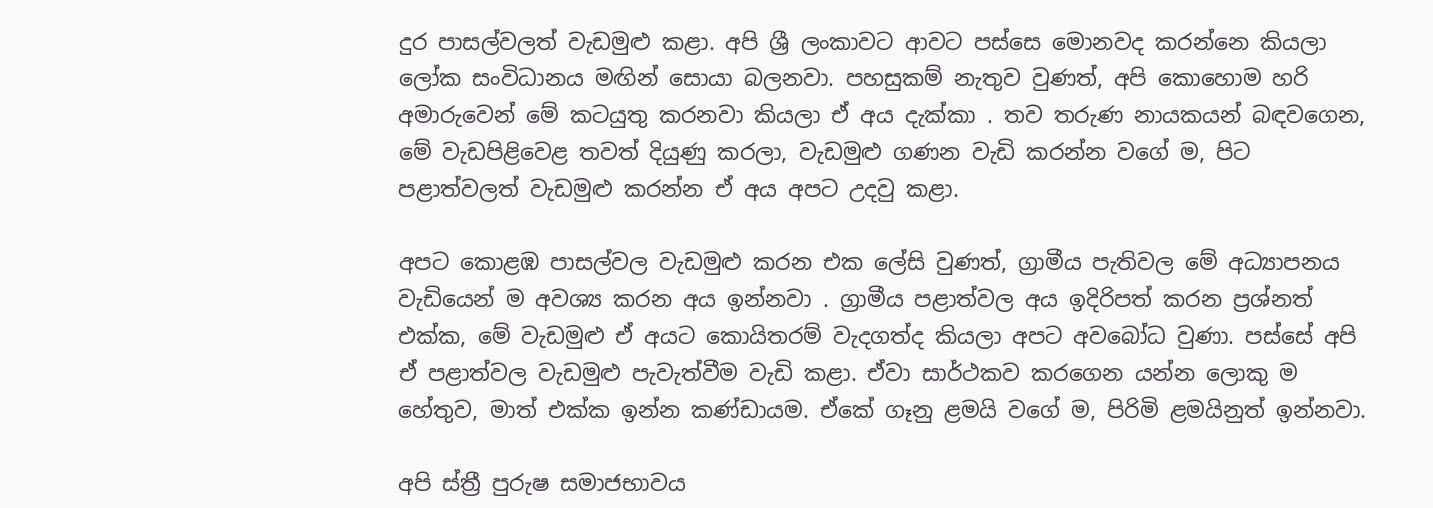දුර පාසල්වලත් වැඩමුළු කළා. අපි ශ්‍රී ලංකාවට ආවට පස්සෙ මොනවද කරන්නෙ කියලා ලෝක සංවිධානය මඟින් සොයා බලනවා. පහසුකම් නැතුව වුණත්, අපි කොහොම හරි අමාරුවෙන් මේ කටයුතු කරනවා කියලා ඒ අය දැක්කා . තව තරුණ නායකයන් බඳවගෙන, මේ වැඩපිළිවෙළ තවත් දියුණු කරලා, වැඩමුළු ගණන වැඩි කරන්න වගේ ම, පිට පළාත්වලත් වැඩමුළු කරන්න ඒ අය අපට උදවු කළා.

අපට කොළඹ පාසල්වල වැඩමුළු කරන එක ලේසි වුණත්, ග්‍රාමීය පැතිවල මේ අධ්‍යාපනය වැඩියෙන් ම අවශ්‍ය කරන අය ඉන්නවා . ග්‍රාමීය පළාත්වල අය ඉදිරිපත් කරන ප්‍රශ්නත් එක්ක, මේ වැඩමුළු ඒ අයට කොයිතරම් වැදගත්ද කියලා අපට අවබෝධ වුණා. පස්සේ අපි ඒ පළාත්වල වැඩමුළු පැවැත්වීම වැඩි කළා. ඒවා සාර්ථකව කරගෙන යන්න ලොකු ම හේතුව, මාත් එක්ක ඉන්න කණ්ඩායම. ඒකේ ගෑනු ළමයි වගේ ම, පිරිමි ළමයිනුත් ඉන්නවා.

අපි ස්ත්‍රී පුරුෂ සමාජභාවය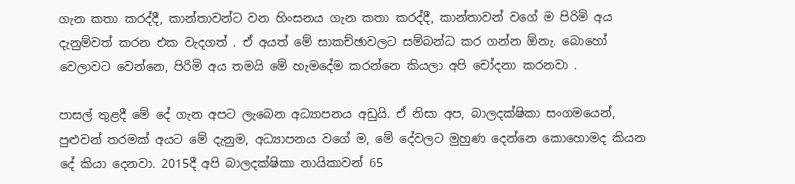ගැන කතා කරද්දී, කාන්තාවන්ට වන හිංසනය ගැන කතා කරද්දී, කාන්තාවන් වගේ ම පිරිමි අය දැනුම්වත් කරන එක වැදගත් . ඒ අයත් මේ සාකච්ඡාවලට සම්බන්ධ කර ගන්න ඕනැ. බොහෝ වෙලාවට වෙන්නෙ, පිරිමි අය තමයි මේ හැමදේම කරන්නෙ කියලා අපි චෝදනා කරනවා .

පාසල් තුළදී මේ දේ ගැන අපට ලැබෙන අධ්‍යාපනය අඩුයි. ඒ නිසා අප, බාලදක්ෂිකා සංගමයෙන්, පුළුවන් තරමක් අයට මේ දැනුම, අධ්‍යාපනය වගේ ම, මේ දේවලට මුහුණ දෙන්නෙ කොහොමද කියන දේ කියා දෙනවා. 2015දී අපි බාලදක්ෂිකා නායිකාවන් 65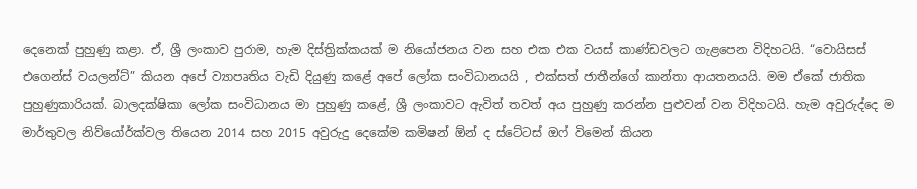දෙනෙක් පුහුණු කළා. ඒ, ශ්‍රී ලංකාව පුරාම, හැම දිස්ත්‍රික්කයක් ම නියෝජනය වන සහ එක එක වයස් කාණ්ඩවලට ගැළපෙන විදිහටයි. “වොයිසස් එගෙන්ස් වයලන්ට්” කියන අපේ ව්‍යාපෘතිය වැඩි දියුණු කළේ අපේ ලෝක සංවිධානයයි , එක්සත් ජාතීන්ගේ කාන්තා ආයතනයයි. මම ඒකේ ජාතික පුහුණුකාරියක්. බාලදක්ෂිකා ලෝක සංවිධානය මා පුහුණු කළේ, ශ්‍රී ලංකාවට ඇවිත් තවත් අය පුහුණු කරන්න පුළුවන් වන විදිහටයි. හැම අවුරුද්දෙ ම මාර්තුවල නිව්යෝර්ක්වල තියෙන 2014 සහ 2015 අවුරුදු දෙකේම කමිෂන් ඕන් ද ස්ටේටස් ඔෆ් විමෙන් කියන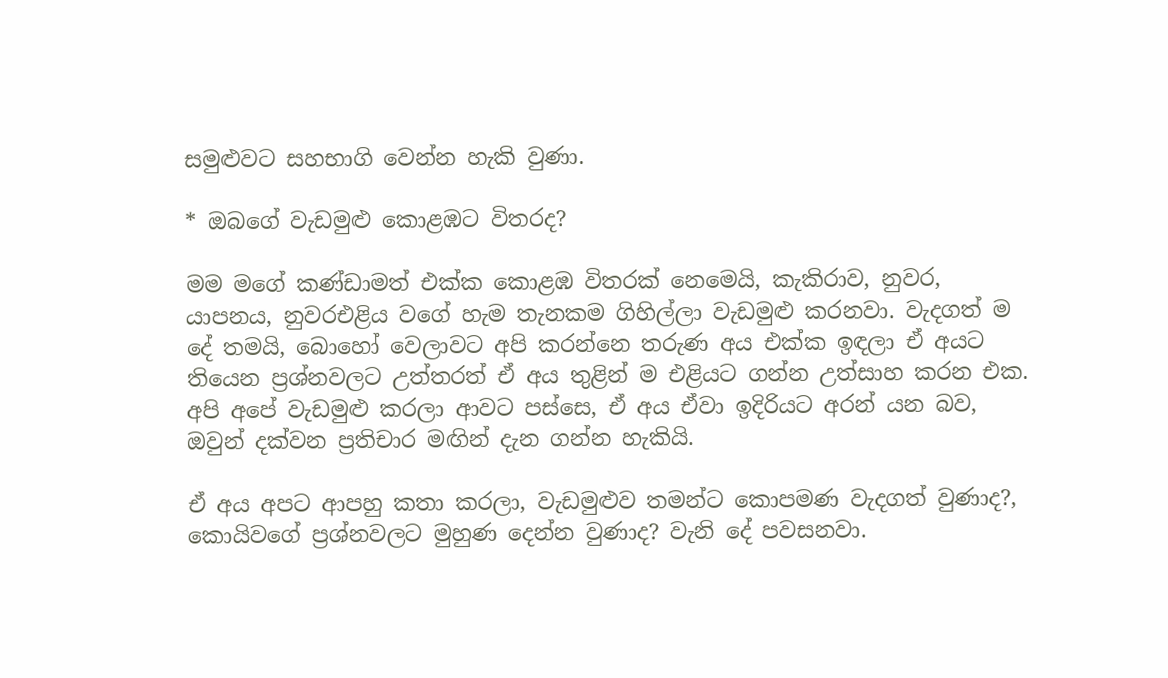සමුළුවට සහභාගි වෙන්න හැකි වුණා.

* ඔබගේ වැඩමුළු කොළඹට විතරද?

මම මගේ කණ්ඩාමත් එක්ක කොළඹ විතරක් නෙමෙයි, කැකිරාව, නුවර, යාපනය, නුවරඑළිය වගේ හැම තැනකම ගිහිල්ලා වැඩමුළු කරනවා. වැදගත් ම දේ තමයි, බොහෝ වෙලාවට අපි කරන්නෙ තරුණ අය එක්ක ඉඳලා ඒ අයට තියෙන ප්‍රශ්නවලට උත්තරත් ඒ අය තුළින් ම එළියට ගන්න උත්සාහ කරන එක. අපි අපේ වැඩමුළු කරලා ආවට පස්සෙ, ඒ අය ඒවා ඉදිරියට අරන් යන බව, ඔවුන් දක්වන ප්‍රතිචාර මඟින් දැන ගන්න හැකියි.

ඒ අය අපට ආපහු කතා කරලා, වැඩමුළුව තමන්ට කොපමණ වැදගත් වුණාද?, කොයිවගේ ප්‍රශ්නවලට මුහුණ දෙන්න වුණාද? වැනි දේ පවසනවා.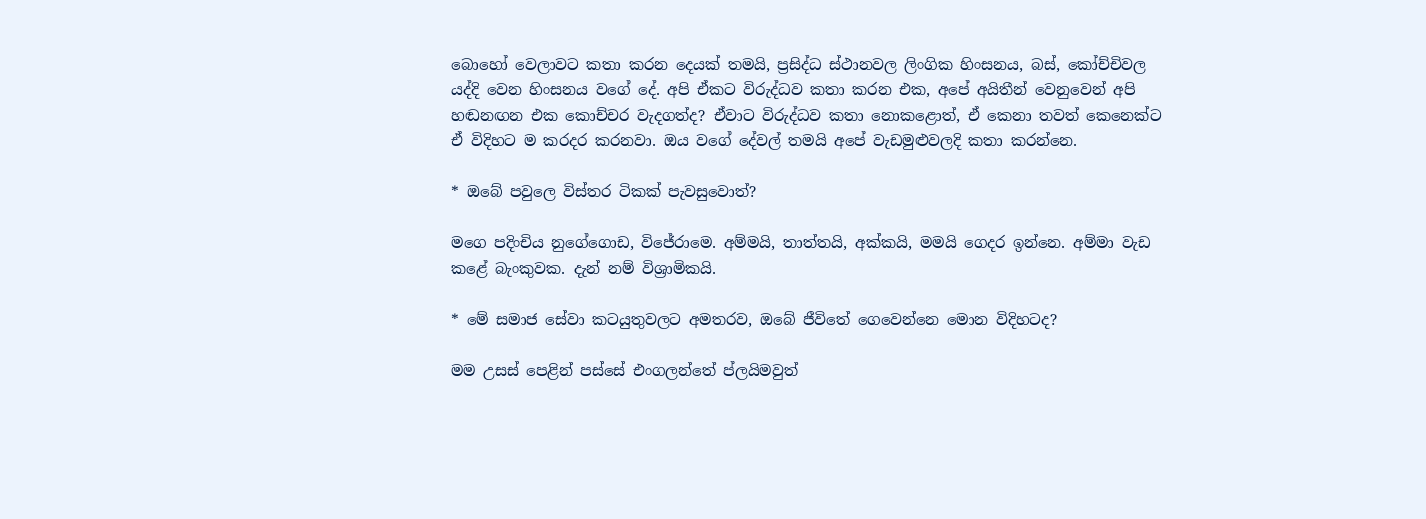බොහෝ වෙලාවට කතා කරන දෙයක් තමයි, ප්‍රසිද්ධ ස්ථානවල ලිංගික හිංසනය, බස්, කෝච්චිවල යද්දි වෙන හිංසනය වගේ දේ. අපි ඒකට විරුද්ධව කතා කරන එක, අපේ අයිතීන් වෙනුවෙන් අපි හඬනඟන එක කොච්චර වැදගත්ද? ඒවාට විරුද්ධව කතා නොකළොත්, ඒ කෙනා තවත් කෙනෙක්ට ඒ විදිහට ම කරදර කරනවා. ඔය වගේ දේවල් තමයි අපේ වැඩමුළුවලදි කතා කරන්නෙ.

* ඔබේ පවුලෙ විස්තර ටිකක් පැවසුවොත්?

මගෙ පදිංචිය නුගේගොඩ, විජේරාමෙ. අම්මයි, තාත්තයි, අක්කයි, මමයි ගෙදර ඉන්නෙ. අම්මා වැඩ කළේ බැංකුවක. දැන් නම් විශ්‍රාමිකයි.

* මේ සමාජ සේවා කටයුතුවලට අමතරව, ඔබේ ජීවිතේ ගෙවෙන්නෙ මොන විදිහටද?

මම උසස් පෙළින් පස්සේ එංගලන්තේ ප්ලයිමවුත්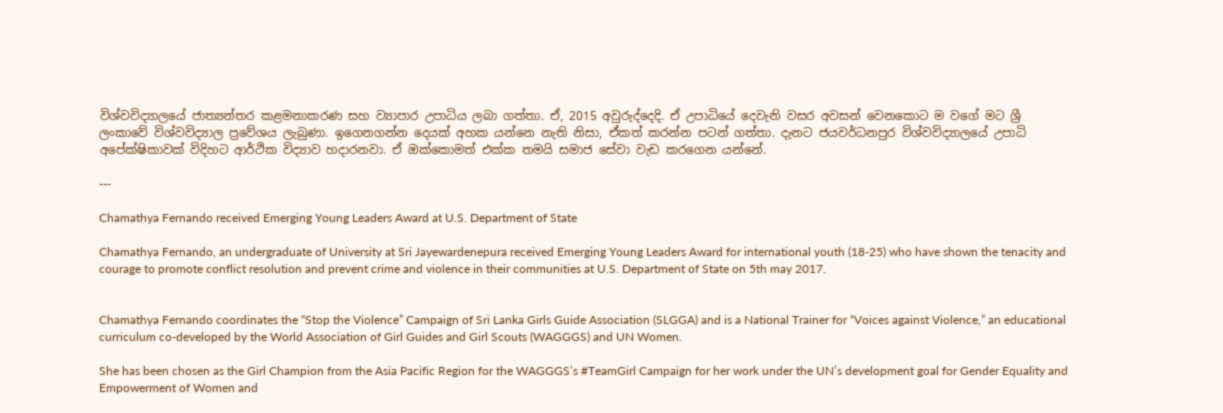විශ්වවිද්‍යාලයේ ජාත්‍යන්තර කළමනාකරණ සහ ව්‍යාපාර උපාධිය ලබා ගත්තා. ඒ, 2015 අවුරුද්දෙදි. ඒ උපාධියේ දෙවැනි වසර අවසන් වෙනකොට ම වගේ මට ශ්‍රී ලංකාවේ විශ්වවිද්‍යාල ප්‍රවේශය ලැබුණා. ඉගෙනගන්න දෙයක් අහක යන්නෙ නැති නිසා, ඒකත් කරන්න පටන් ගත්තා. දැනට ජයවර්ධනපුර විශ්වවිද්‍යාලයේ උපාධි අපේක්ෂිකාවක් විදිහට ආර්ථික විද්‍යාව හදාරනවා. ඒ ඔක්කොමත් එක්ක තමයි සමාජ සේවා වැඩ කරගෙන යන්නේ.

---

Chamathya Fernando received Emerging Young Leaders Award at U.S. Department of State

Chamathya Fernando, an undergraduate of University at Sri Jayewardenepura received Emerging Young Leaders Award for international youth (18-25) who have shown the tenacity and courage to promote conflict resolution and prevent crime and violence in their communities at U.S. Department of State on 5th may 2017.


Chamathya Fernando coordinates the “Stop the Violence” Campaign of Sri Lanka Girls Guide Association (SLGGA) and is a National Trainer for “Voices against Violence,” an educational curriculum co-developed by the World Association of Girl Guides and Girl Scouts (WAGGGS) and UN Women.

She has been chosen as the Girl Champion from the Asia Pacific Region for the WAGGGS’s #TeamGirl Campaign for her work under the UN’s development goal for Gender Equality and Empowerment of Women and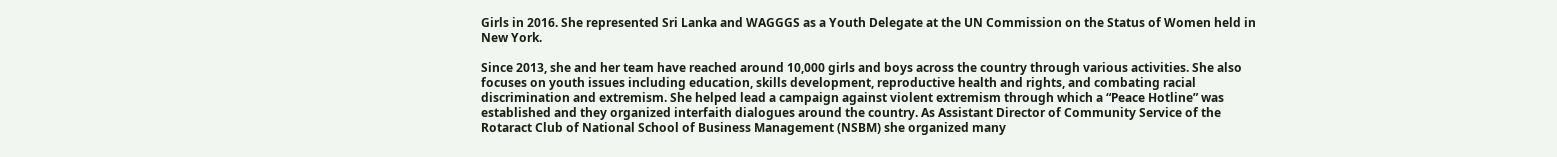Girls in 2016. She represented Sri Lanka and WAGGGS as a Youth Delegate at the UN Commission on the Status of Women held in New York.

Since 2013, she and her team have reached around 10,000 girls and boys across the country through various activities. She also focuses on youth issues including education, skills development, reproductive health and rights, and combating racial discrimination and extremism. She helped lead a campaign against violent extremism through which a “Peace Hotline” was established and they organized interfaith dialogues around the country. As Assistant Director of Community Service of the Rotaract Club of National School of Business Management (NSBM) she organized many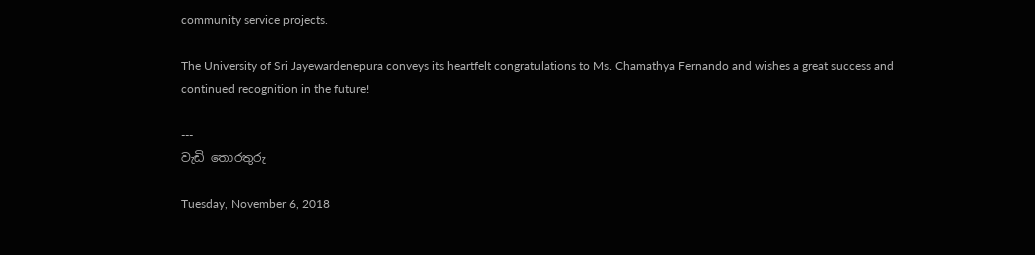community service projects.

The University of Sri Jayewardenepura conveys its heartfelt congratulations to Ms. Chamathya Fernando and wishes a great success and continued recognition in the future!

---
වැඩි තොරතුරු

Tuesday, November 6, 2018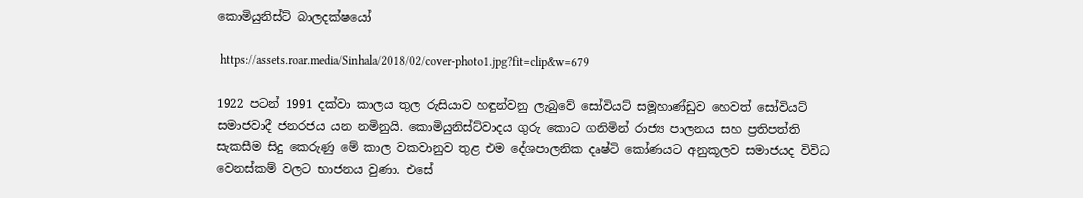කොමියුනිස්ට් බාලදක්ෂයෝ

 https://assets.roar.media/Sinhala/2018/02/cover-photo1.jpg?fit=clip&w=679

1922 පටන් 1991 දක්වා කාලය තුල රුසියාව හඳුන්වනු ලැබුවේ සෝවියට් සමූහාණ්ඩුව හෙවත් සෝවියට් සමාජවාදී ජනරජය යන නමිනුයි. කොමියුනිස්ට්වාදය ගුරු කොට ගනිමින් රාජ්‍ය පාලනය සහ ප්‍රතිපත්ති සැකසීම සිදු කෙරුණු මේ කාල වකවානුව තුළ එම දේශපාලනික දෘෂ්ටි කෝණයට අනුකූලව සමාජයද විවිධ වෙනස්කම් වලට භාජනය වුණා. එසේ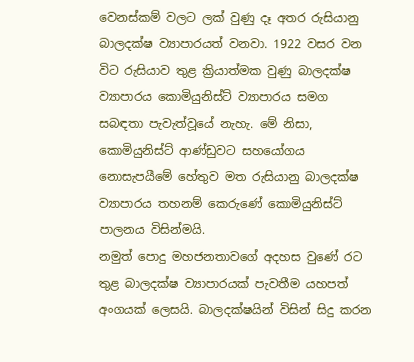වෙනස්කම් වලට ලක් වුණු දෑ අතර රුසියානු බාලදක්ෂ ව්‍යාපාරයත් වනවා. 1922 වසර වන විට රුසියාව තුළ ක්‍රියාත්මක වුණු බාලදක්ෂ ව්‍යාපාරය කොමියුනිස්ට් ව්‍යාපාරය සමග සබඳතා පැවැත්වූයේ නැහැ. මේ නිසා, කොමියුනිස්ට් ආණ්ඩුවට සහයෝගය නොසැපයීමේ හේතුව මත රුසියානු බාලදක්ෂ ව්‍යාපාරය තහනම් කෙරුණේ කොමියුනිස්ට් පාලනය විසින්මයි.
නමුත් පොදු මහජනතාවගේ අදහස වුණේ රට තුළ බාලදක්ෂ ව්‍යාපාරයක් පැවතීම යහපත් අංගයක් ලෙසයි. බාලදක්ෂයින් විසින් සිදු කරන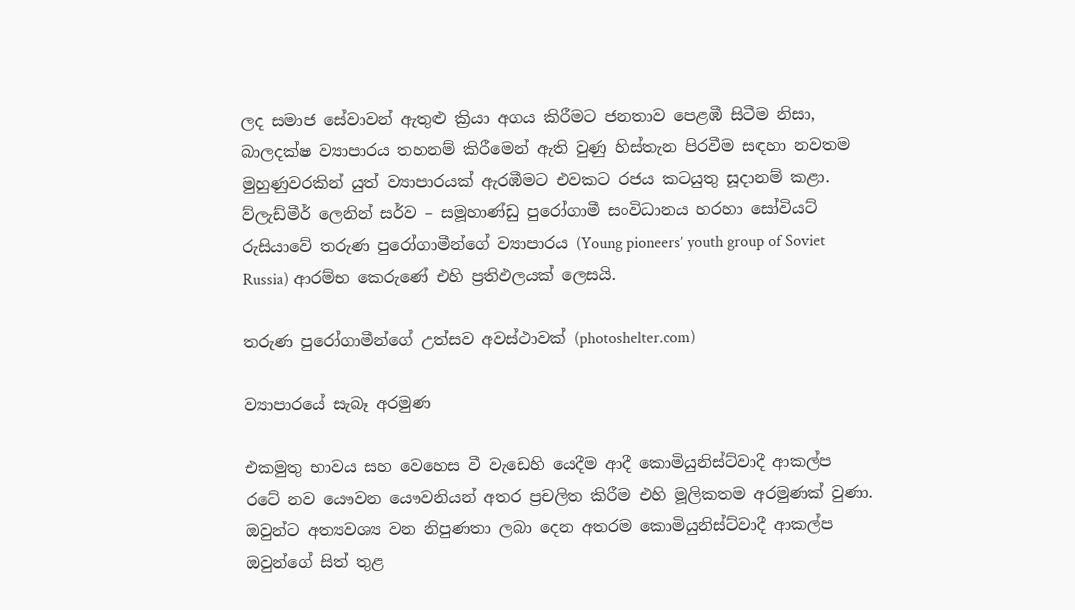ලද සමාජ සේවාවන් ඇතුළු ක්‍රියා අගය කිරීමට ජනතාව පෙළඹී සිටීම නිසා, බාලදක්ෂ ව්‍යාපාරය තහනම් කිරීමෙන් ඇති වුණු හිස්තැන පිරවීම සඳහා නවතම මුහුණුවරකින් යුත් ව්‍යාපාරයක් ඇරඹීමට එවකට රජය කටයුතු සූදානම් කළා. ව්ලැඩ්මීර් ලෙනින් සර්ව – සමූහාණ්ඩු පුරෝගාමී සංවිධානය හරහා සෝවියට් රුසියාවේ තරුණ පුරෝගාමීන්ගේ ව්‍යාපාරය (Young pioneers’ youth group of Soviet Russia) ආරම්භ කෙරුණේ එහි ප්‍රතිඵලයක් ලෙසයි.

තරුණ පුරෝගාමීන්ගේ උත්සව අවස්ථාවක් (photoshelter.com)

ව්‍යාපාරයේ සැබෑ අරමුණ

එකමුතු භාවය සහ වෙහෙස වී වැඩෙහි යෙදීම ආදී කොමියුනිස්ට්වාදී ආකල්ප රටේ නව යෞවන යෞවනියන් අතර ප්‍රචලිත කිරීම එහි මූලිකතම අරමුණක් වුණා. ඔවුන්ට අත්‍යවශ්‍ය වන නිපුණතා ලබා දෙන අතරම කොමියුනිස්ට්වාදී ආකල්ප ඔවුන්ගේ සිත් තුළ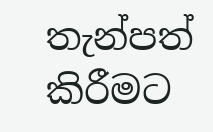තැන්පත් කිරීමට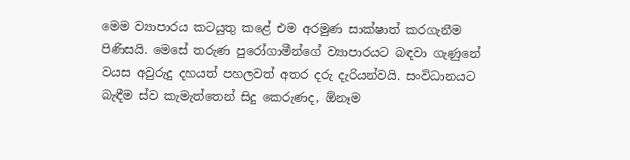මෙම ව්‍යාපාරය කටයුතු කළේ එම අරමුණ සාක්ෂාත් කරගැනීම පිණිසයි. මෙසේ තරුණ පුරෝගාමීන්ගේ ව්‍යාපාරයට බඳවා ගැණුනේ වයස අවුරුදු දහයත් පහලවත් අතර දරු දැරියන්වයි. සංවිධානයට බැඳීම ස්ව කැමැත්තෙන් සිදු කෙරුණද, ඕනෑම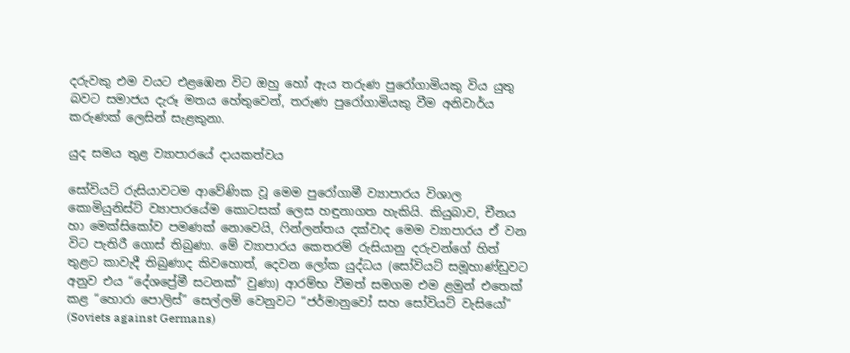දරුවකු එම වයට එළඹෙන විට ඔහු හෝ ඇය තරුණ පුරෝගාමියකු විය යුතු බවට සමාජය දැරූ මතය හේතුවෙන්, තරුණ පුරෝගාමියකු වීම අනිවාර්ය කරුණක් ලෙසින් සැළකුනා.

යුද සමය තුළ ව්‍යාපාරයේ දායකත්වය

සෝවියට් රුසියාවටම ආවේණික වූ මෙම පුරෝගාමී ව්‍යාපාරය විශාල කොමියුනිස්ට් ව්‍යාපාරයේම කොටසක් ලෙස හඳුනාගත හැකියි. කියුබාව, චීනය හා මෙක්සිකෝව පමණක් නොවෙයි, ෆින්ලන්තය දක්වාද මෙම ව්‍යාපාරය ඒ වන විට පැතිරී ගොස් තිබුණා. මේ ව්‍යාපාරය කෙතරම් රුසියානු දරුවන්ගේ හිත් තුළට කාවැදී තිබුණාද කිවහොත්, දෙවන ලෝක යුද්ධය (සෝවියට් සමූහාණ්ඩුවට අනුව එය “දේශප්‍රේමී සටනක්” වුණා) ආරම්භ වීමත් සමගම එම ළමුන් එතෙක් කළ “හොරා පොලිස්” සෙල්ලම් වෙනුවට “ජර්මානුවෝ සහ සෝවියට් වැසියෝ” (Soviets against Germans)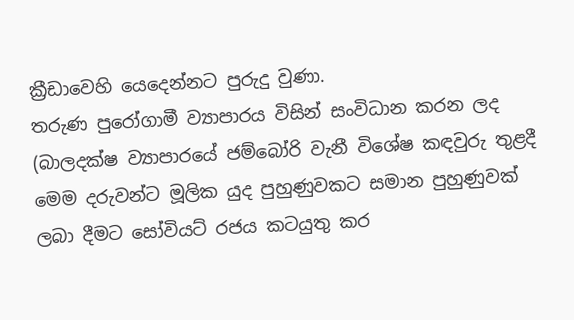ක්‍රීඩාවෙහි යෙදෙන්නට පුරුදු වුණා.
තරුණ පුරෝගාමී ව්‍යාපාරය විසින් සංවිධාන කරන ලද (බාලදක්ෂ ව්‍යාපාරයේ ජම්බෝරි වැනී විශේෂ කඳවුරු තුළදී මෙම දරුවන්ට මූලික යුද පුහුණුවකට සමාන පුහුණුවක් ලබා දීමට සෝවියට් රජය කටයුතු කර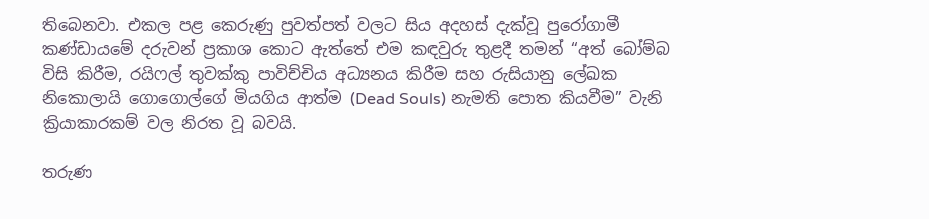තිබෙනවා. එකල පළ කෙරුණු පුවත්පත් වලට සිය අදහස් දැක්වූ පුරෝගාමී කණ්ඩායමේ දරුවන් ප්‍රකාශ කොට ඇත්තේ එම කඳවුරු තුළදී තමන් “අත් බෝම්බ විසි කිරීම, රයිෆල් තුවක්කු පාවිච්චිය අධ්‍යනය කිරීම සහ රුසියානු ලේඛක නිකොලායි ගොගොල්ගේ මියගිය ආත්ම (Dead Souls) නැමති පොත කියවීම” වැනි ක්‍රියාකාරකම් වල නිරත වූ බවයි.

තරුණ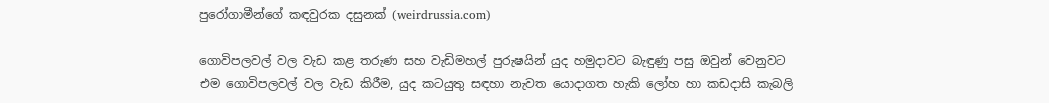පුරෝගාමීන්ගේ කඳවුරක දසුනක් (weirdrussia.com)

ගොවිපලවල් වල වැඩ කළ තරුණ සහ වැඩිමහල් පුරුෂයින් යුද හමුදාවට බැඳුණු පසු ඔවුන් වෙනුවට එම ගොවිපලවල් වල වැඩ කිරීම, යුද කටයුතු සඳහා නැවත යොදාගත හැකි ලෝහ හා කඩදාසි කැබලි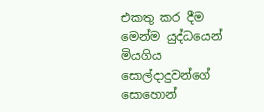එකතු කර දීම මෙන්ම යුද්ධයෙන් මියගිය සොල්දාදුවන්ගේ සොහොන්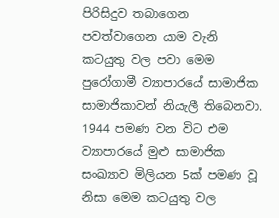පිරිසිදුව තබාගෙන පවත්වාගෙන යාම වැනි කටයුතු වල පවා මෙම පුරෝගාමී ව්‍යාපාරයේ සාමාජික සාමාජිකාවන් නියැලී තිබෙනවා. 1944 පමණ වන විට එම ව්‍යාපාරයේ මුළු සාමාජික සංඛ්‍යාව මිලියන 5ක් පමණ වූ නිසා මෙම කටයුතු වල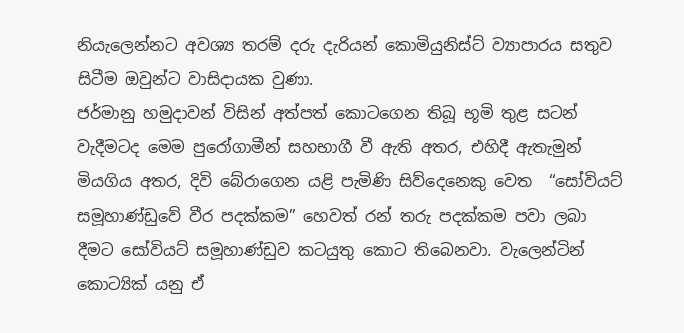නියැලෙන්නට අවශ්‍ය තරම් දරු දැරියන් කොමියුනිස්ට් ව්‍යාපාරය සතුව සිටීම ඔවුන්ට වාසිදායක වුණා.
ජර්මානු හමුදාවන් විසින් අත්පත් කොටගෙන තිබූ භූමි තුළ සටන් වැදීමටද මෙම පුරෝගාමීන් සහභාගී වී ඇති අතර, එහිදී ඇතැමුන් මියගිය අතර, දිවි බේරාගෙන යළි පැමිණි සිව්දෙනෙකු වෙත  “සෝවියට් සමූහාණ්ඩුවේ වීර පදක්කම” හෙවත් රන් තරු පදක්කම පවා ලබා දීමට සෝවියට් සමූහාණ්ඩුව කටයුතු කොට තිබෙනවා. වැලෙන්ටින් කොට්‍යික් යනු ඒ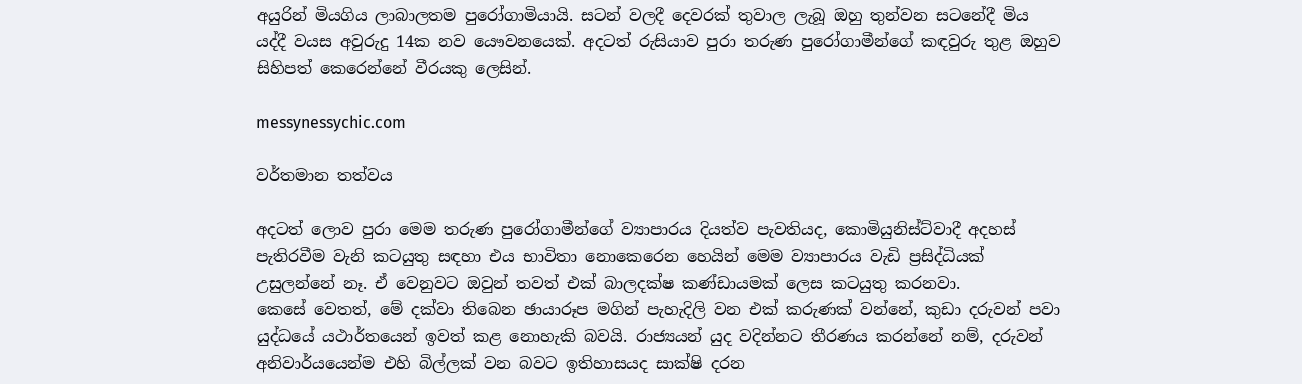අයුරින් මියගිය ලාබාලතම පුරෝගාමියායි. සටන් වලදී දෙවරක් තුවාල ලැබූ ඔහු තුන්වන සටනේදී මිය යද්දී වයස අවුරුදු 14ක නව යෞවනයෙක්. අදටත් රුසියාව පුරා තරුණ පුරෝගාමීන්ගේ කඳවුරු තුළ ඔහුව සිහිපත් කෙරෙන්නේ වීරයකු ලෙසින්.

messynessychic.com

වර්තමාන තත්වය

අදටත් ලොව පුරා මෙම තරුණ පුරෝගාමීන්ගේ ව්‍යාපාරය දියත්ව පැවතියද, කොමියුනිස්ට්වාදී අදහස් පැතිරවීම වැනි කටයුතු සඳහා එය භාවිතා නොකෙරෙන හෙයින් මෙම ව්‍යාපාරය වැඩි ප්‍රසිද්ධියක් උසුලන්නේ නෑ. ඒ වෙනුවට ඔවුන් තවත් එක් බාලදක්ෂ කණ්ඩායමක් ලෙස කටයුතු කරනවා.
කෙසේ වෙතත්, මේ දක්වා තිබෙන ඡායාරූප මගින් පැහැදිලි වන එක් කරුණක් වන්නේ, කුඩා දරුවන් පවා යුද්ධයේ යථාර්තයෙන් ඉවත් කළ නොහැකි බවයි. රාජ්‍යයන් යුද වදින්නට තීරණය කරන්නේ නම්, දරුවන් අනිවාර්යයෙන්ම එහි බිල්ලක් වන බවට ඉතිහාසයද සාක්ෂි දරන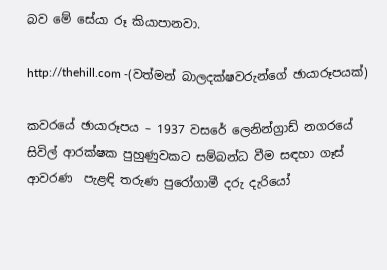බව මේ සේයා රූ කියාපානවා.

http://thehill.com -(වත්මන් බාලදක්ෂවරුන්ගේ ඡායාරූපයක්)

කවරයේ ඡායාරූපය – 1937 වසරේ ලෙනින්ග්‍රාඩ් නගරයේ සිවිල් ආරක්ෂක පුහුණුවකට සම්බන්ධ වීම සඳහා ගෑස් ආවරණ  පැළඳි තරුණ පුරෝගාමී දරු දැරියෝ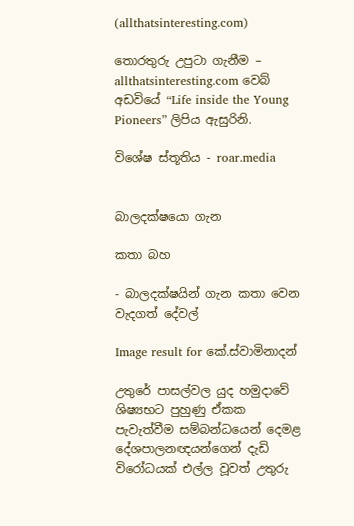(allthatsinteresting.com)

තොරතුරු උපුටා ගැනීම – allthatsinteresting.com වෙබ් අඩවියේ “Life inside the Young Pioneers” ලිපිය ඇසුරිනි.

විශේෂ ස්තූතිය - roar.media


බාලදක්ෂයො ගැන

කතා බහ

- බාලදක්ෂයින් ගැන කතා වෙන වැදගත් දේවල්

Image result for කේ.ස්වාමිනාදන්

උතුරේ පාසල්වල යුද හමුදාවේ ශිෂ්‍යභට පුහුණු ඒකක පැවැත්වීම සම්බන්ධයෙන් දෙමළ දේශපාලනඥයන්ගෙන් දැඩි විරෝධයක් එල්ල වූවත් උතුරු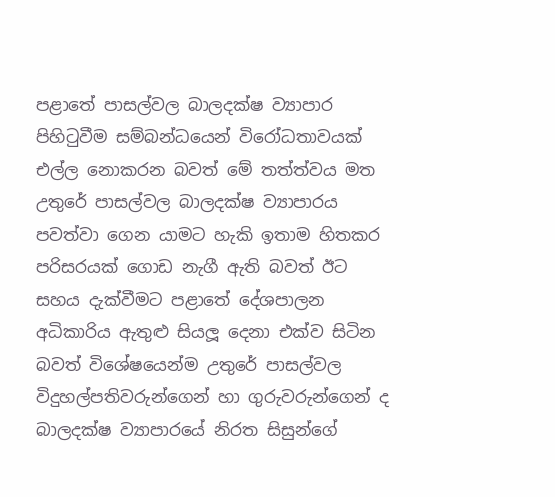පළාතේ පාසල්වල බාලදක්ෂ ව්‍යාපාර පිහිටුවීම සම්බන්ධයෙන් විරෝධතාවයක් එල්ල නොකරන බවත් මේ තත්ත්වය මත උතුරේ පාසල්වල බාලදක්ෂ ව්‍යාපාරය පවත්වා ගෙන යාමට හැකි ඉතාම හිතකර පරිසරයක් ගොඩ නැගී ඇති බවත් ඊට සහය දැක්වීමට පළාතේ දේශපාලන අධිකාරිය ඇතුළු සියලූ දෙනා එක්ව සිටින බවත් විශේෂයෙන්ම උතුරේ පාසල්වල විදුහල්පතිවරුන්ගෙන් හා ගුරුවරුන්ගෙන් ද බාලදක්ෂ ව්‍යාපාරයේ නිරත සිසුන්ගේ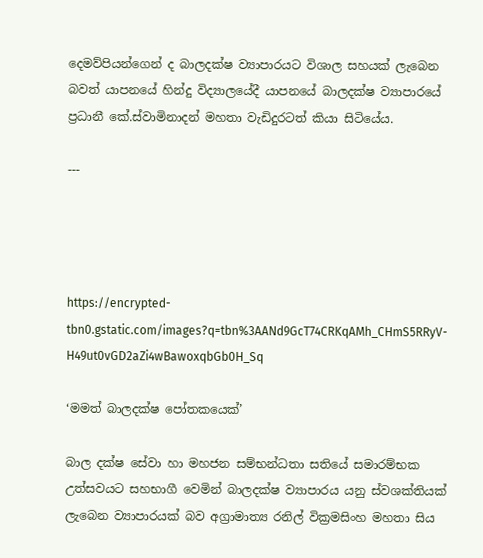දෙමව්පියන්ගෙන් ද බාලදක්ෂ ව්‍යාපාරයට විශාල සහයක් ලැබෙන බවත් යාපනයේ හින්දු විද්‍යාලයේදී යාපනයේ බාලදක්ෂ ව්‍යාපාරයේ ප්‍රධානී කේ.ස්වාමිනාදන් මහතා වැඩිදුරටත් කියා සිටියේය.

---




https://encrypted-tbn0.gstatic.com/images?q=tbn%3AANd9GcT74CRKqAMh_CHmS5RRyV-H49ut0vGD2aZi4wBawoxqbGb0H_Sq

‘මමත් බාලදක්ෂ පෝතකයෙක්’

බාල දක්ෂ සේවා හා මහජන සම්භන්ධතා සතියේ සමාරම්භක උත්සවයට සහභාගී වෙමින් බාලදක්ෂ ව්‍යාපාරය යනු ස්වශක්තියක් ලැබෙන ව්‍යාපාරයක් බව අග්‍රාමාත්‍ය රනිල් වික්‍රමසිංහ මහතා සිය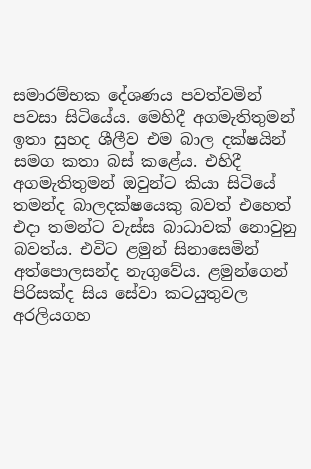සමාරම්භක දේශණය පවත්වමින් පවසා සිටියේය. මෙහිදී අගමැතිතුමන් ඉතා සුහද ශීලීව එම බාල දක්ෂයින් සමග කතා බස් කළේය. එහිදී අගමැතිතුමන් ඔවුන්ට කියා සිටියේ තමන්ද බාලදක්ෂයෙකු බවත් එහෙත් එදා තමන්ට වැස්ස බාධාවක් නොවුනු බවත්ය. එවිට ළමුන් සිනාසෙමින් අත්පොලසන්ද නැගුවේය. ළමුන්ගෙන් පිරිසක්ද සිය සේවා කටයුතුවල අරලියගහ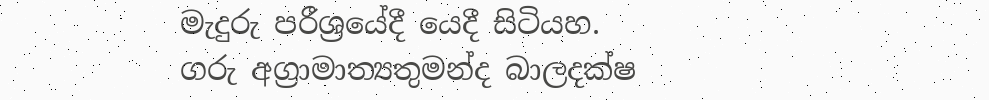මැදුරු පරීශ්‍රයේදී යෙදී සිටියහ.
ගරු අග්‍රාමාත්‍යතුමන්ද බාලදක්ෂ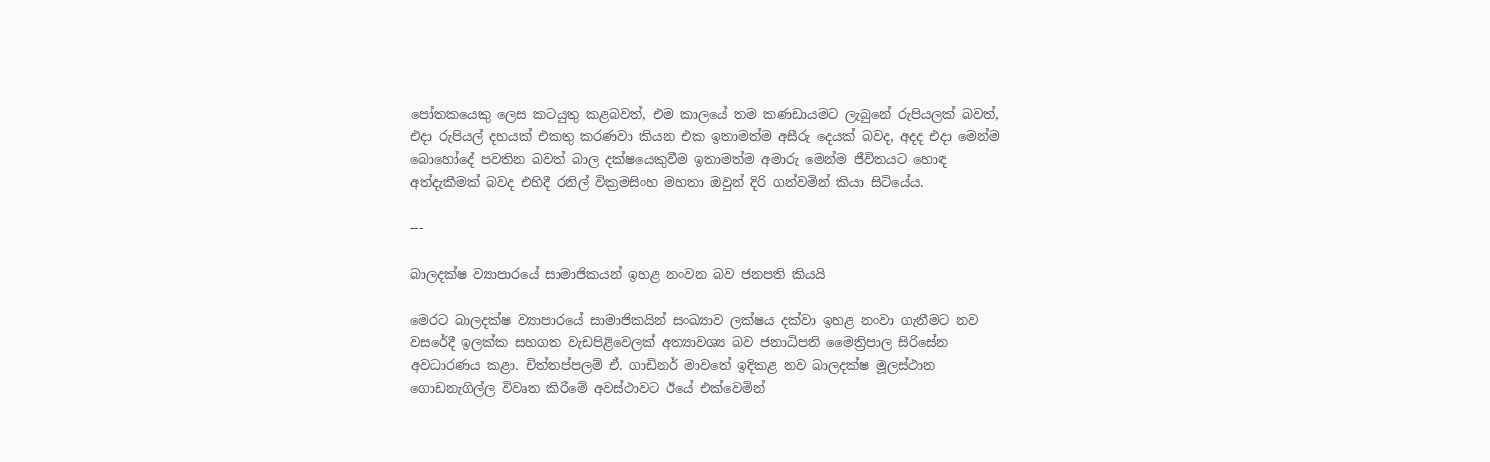පෝතකයෙකු ලෙස කටයුතු කළබවත්, එම කාලයේ තම කණඩායමට ලැබුනේ රුපියලක් බවත්, එදා රුපියල් දහයක් එකතු කරණවා කියන එක ඉතාමත්ම අසීරු දෙයක් බවද, අදද එදා මෙන්ම බොහෝදේ පවතින බවත් බාල දක්ෂයෙකුවීම ඉතාමත්ම අමාරු මෙන්ම ජීවිතයට හොඳ අත්දැකීමක් බවද එහිදී රනිල් වික්‍රමසිංහ මහතා ඔවුන් දිරි ගන්වමින් කියා සිටියේය.

---

බාලදක්ෂ ව්‍යාපාරයේ සාමාජිකයන් ඉහළ නංවන බව ජනපති කියයි

මෙරට බාලදක්ෂ ව්‍යාපාරයේ සාමාජිකයින් සංඛ්‍යාව ලක්ෂය දක්වා ඉහළ නංවා ගැනීමට නව වසරේදී ඉලක්ක සහගත වැඩපිළිවෙලක් අත්‍යාවශ්‍ය බව ජනාධිපති මෛත්‍රිපාල සිරිසේන අවධාරණය කළා. චිත්තප්පලම් ඒ. ගාඩිනර් මාවතේ ඉදිකළ නව බාලදක්ෂ මූලස්ථාන ගොඩනැගිල්ල විවෘත කිරීමේ අවස්ථාවට ඊයේ එක්වෙමින්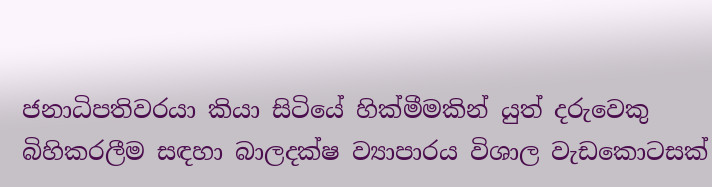ජනාධිපතිවරයා කියා සිටියේ හික්මීමකින් යුත් දරුවෙකු බිහිකරලීම සඳහා බාලදක්ෂ ව්‍යාපාරය විශාල වැඩකොටසක්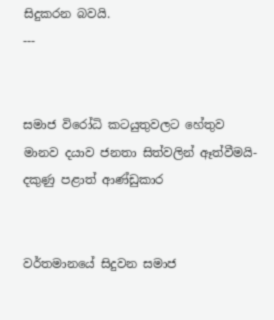සිදුකරන බවයි.
---


සමාජ විරෝධි කටයුතුවලට හේතුව මානව දයාව ජනතා සිත්වලින් ඈත්වීමයි- දකුණු පළාත් ආණ්ඩුකාර


වර්තමානයේ සිදුවන සමාජ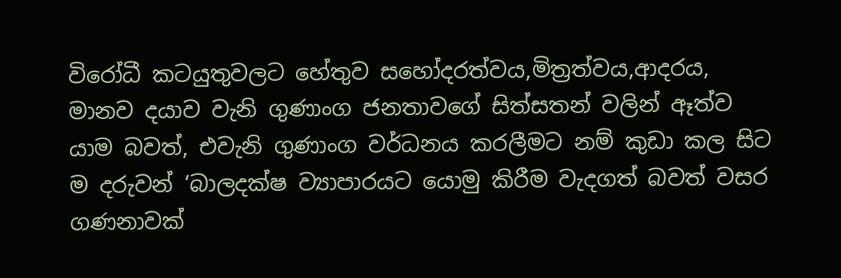විරෝධී කටයුතුවලට හේතුව සහෝදරත්වය,මිත්‍රත්වය,ආදරය, මානව දයාව වැනි ගුණාංග ජනතාවගේ සිත්සතන් වලින් ඈත්ව යාම බවත්, එවැනි ගුණාංග වර්ධනය කරලීමට නම් කුඩා කල සිට ම දරුවන් ‘බාලදක්ෂ ව්‍යාපාරයට යොමු කිරීම වැදගත් බවත් වසර ගණනාවක්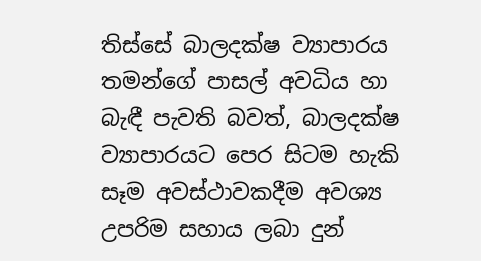තිස්සේ බාලදක්ෂ ව්‍යාපාරය තමන්ගේ පාසල් අවධිය හා බැඳී පැවති බවත්, බාලදක්ෂ ව්‍යාපාරයට පෙර සිටම හැකි සෑම අවස්ථාවකදීම අවශ්‍ය උපරිම සහාය ලබා දුන්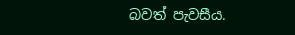බවත් පැවසීය.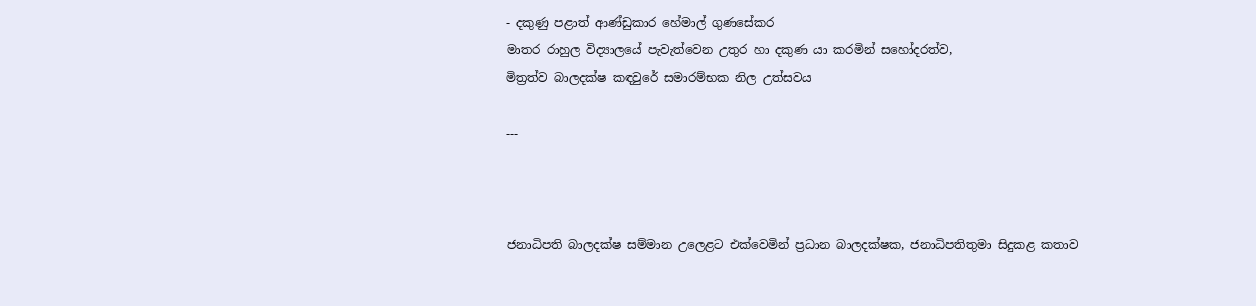- දකුණු පළාත් ආණ්ඩුකාර හේමාල් ගුණසේකර
මාතර රාහුල විද්‍යාලයේ පැවැත්වෙන උතුර හා දකුණ යා කරමින් සහෝදරත්ව,
මිත්‍රත්ව බාලදක්ෂ කඳවුරේ සමාරම්භක නිල උත්සවය

---



ජනාධිපති බාලදක්ෂ සම්මාන උලෙළට එක්වෙමින් ප්‍රධාන බාලදක්ෂක, ජනාධිපතිතුමා සිදුකළ කතාව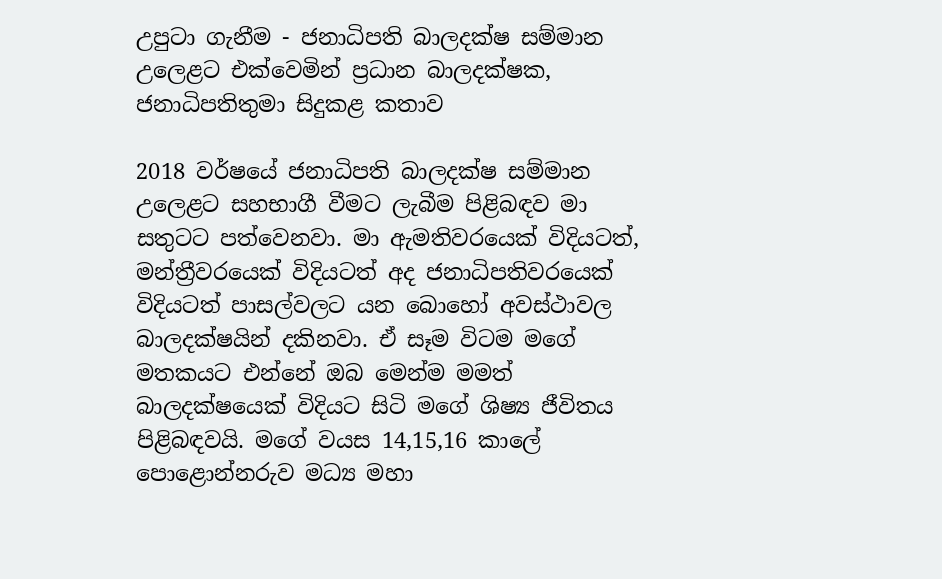උපුටා ගැනීම - ජනාධිපති බාලදක්ෂ සම්මාන උලෙළට එක්වෙමින් ප්‍රධාන බාලදක්ෂක, ජනාධිපතිතුමා සිදුකළ කතාව

2018 වර්ෂයේ ජනාධිපති බාලදක්ෂ සම්මාන උලෙළට සහභාගී වීමට ලැබීම පිළිබඳව මා සතුටට පත්වෙනවා. මා ඇමතිවරයෙක් විදියටත්, මන්ත්‍රීවරයෙක් විදියටත් අද ජනාධිපතිවරයෙක් විදියටත් පාසල්වලට යන බොහෝ අවස්ථාවල බාලදක්ෂයින් දකිනවා. ඒ සෑම විටම මගේ මතකයට එන්නේ ඔබ මෙන්ම මමත් බාලදක්ෂයෙක් විදියට සිටි මගේ ශිෂ්‍ය ජීවිතය පිළිබඳවයි. මගේ වයස 14,15,16 කාලේ පොළොන්නරුව මධ්‍ය මහා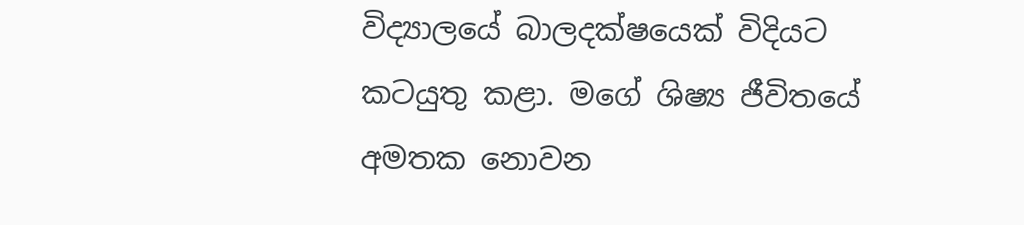විද්‍යාලයේ බාලදක්ෂයෙක් විදියට කටයුතු කළා. මගේ ශිෂ්‍ය ජීවිතයේ අමතක නොවන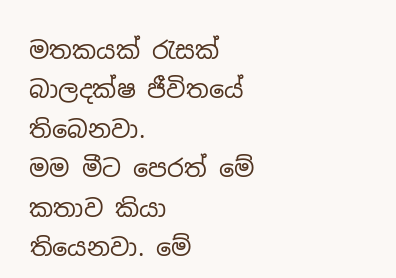මතකයක් රැසක් බාලදක්ෂ ජීවිතයේ තිබෙනවා.
මම මීට පෙරත් මේ කතාව කියා තියෙනවා. මේ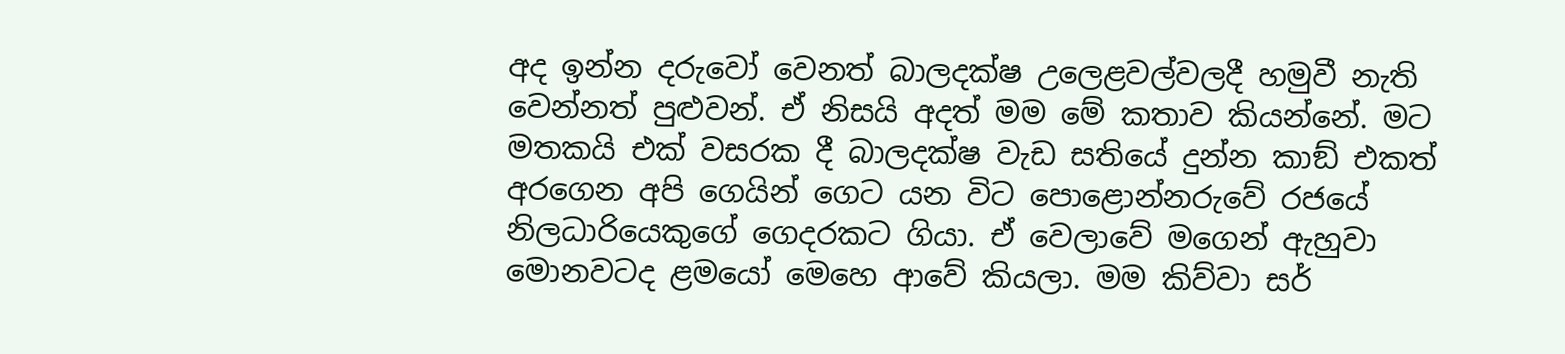අද ඉන්න දරුවෝ වෙනත් බාලදක්ෂ උලෙළවල්වලදී හමුවී නැති වෙන්නත් පුළුවන්. ඒ නිසයි අදත් මම මේ කතාව කියන්නේ. මට මතකයි එක් වසරක දී බාලදක්ෂ වැඩ සතියේ දුන්න කාඞ් එකත් අරගෙන අපි ගෙයින් ගෙට යන විට පොළොන්නරුවේ රජයේ නිලධාරියෙකුගේ ගෙදරකට ගියා. ඒ වෙලාවේ මගෙන් ඇහුවා මොනවටද ළමයෝ මෙහෙ ආවේ කියලා. මම කිව්වා සර්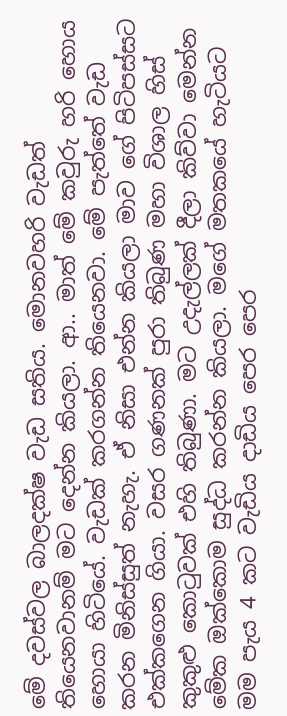මේ දවස්වල බාලදක්ෂ වැඩ සතිය. මොනවහරි වැඩත් තියෙනවානම් මට දෙන්න කියලා. ආ.. මාත් මේ කවුරු හරි හොය හොයා හිටියේ. වැඩක් කරගන්න තියෙනවා. මේ පැත්තේ වැඩ කරන මිනිස්සුත් නැහැ. ඒ නිසා එන්න කියලා මාව ගේ පිටිපස්සට එක්කගෙන ගියා. වසර ගණනක් පුරා තිබුණ මහා විශාල හිස් කුකුළු කොටුවක් එහි තිබුණා. මට උදැල්ලක් දීලා කිව්වා මෙන්න මේක ඔක්කොම සුද්ධ කරන්න කියලා. මගේ මතකයේ හැටියට මම පැය 4 කට වැඩිය දාඩිය පෙර පෙර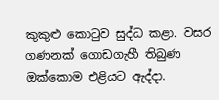කුකුළු කොටුව සුද්ධ කළා. වසර ගණනක් ගොඩගැහී තිබුණ ඔක්කොම එළියට ඇද්දා.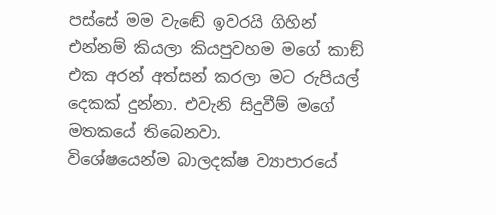පස්සේ මම වැඬේ ඉවරයි ගිහින් එන්නම් කියලා කියපුවහම මගේ කාඞ් එක අරන් අත්සන් කරලා මට රුපියල් දෙකක් දුන්නා. එවැනි සිදුවීම් මගේ මතකයේ තිබෙනවා.
විශේෂයෙන්ම බාලදක්ෂ ව්‍යාපාරයේ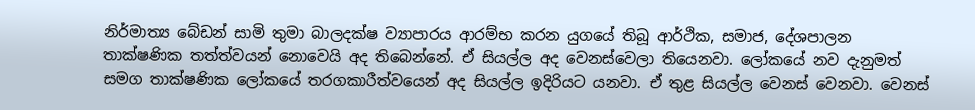නිර්මාත්‍ය බේඩන් සාමි තුමා බාලදක්ෂ ව්‍යාපාරය ආරම්භ කරන යුගයේ තිබූ ආර්ථික, සමාජ, දේශපාලන තාක්ෂණික තත්ත්වයන් නොවෙයි අද තිබෙන්නේ. ඒ සියල්ල අද වෙනස්වෙලා තියෙනවා. ලෝකයේ නව දැනුමත් සමග තාක්ෂණික ලෝකයේ තරගකාරීත්වයෙන් අද සියල්ල ඉදිරියට යනවා. ඒ තුළ සියල්ල වෙනස් වෙනවා. වෙනස්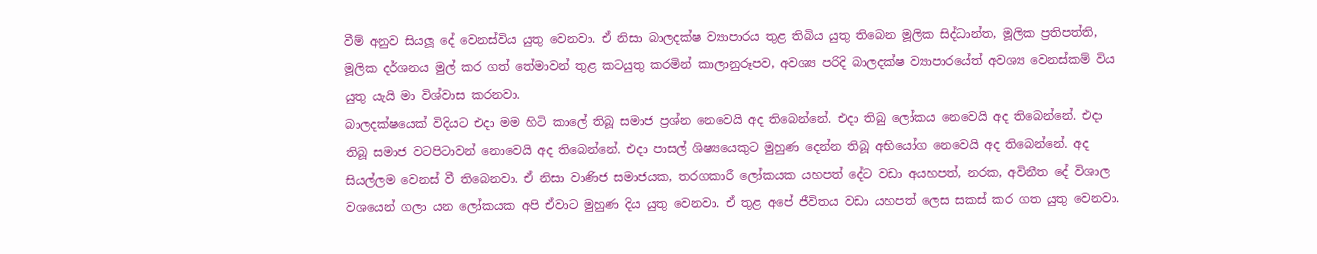වීම් අනුව සියලූ දේ වෙනස්විය යුතු වෙනවා. ඒ නිසා බාලදක්ෂ ව්‍යාපාරය තුළ තිබිය යුතු තිබෙන මූලික සිද්ධාන්ත, මූලික ප්‍රතිපත්ති, මූලික දර්ශනය මුල් කර ගත් තේමාවන් තුළ කටයුතු කරමින් කාලානුරූපව, අවශ්‍ය පරිදි බාලදක්ෂ ව්‍යාපාරයේත් අවශ්‍ය වෙනස්කම් විය යුතු යැයි මා විශ්වාස කරනවා.
බාලදක්ෂයෙක් විදියට එදා මම හිටි කාලේ තිබූ සමාජ ප්‍රශ්න නෙවෙයි අද තිබෙන්නේ. එදා තිබු ලෝකය නෙවෙයි අද තිබෙන්නේ. එදා තිබූ සමාජ වටපිටාවන් නොවෙයි අද තිබෙන්නේ. එදා පාසල් ශිෂ්‍යයෙකුට මුහුණ දෙන්න තිබූ අභියෝග නෙවෙයි අද තිබෙන්නේ. අද සියල්ලම වෙනස් වී තිබෙනවා. ඒ නිසා වාණිජ සමාජයක, තරගකාරී ලෝකයක යහපත් දේට වඩා අයහපත්, නරක, අවිනීත දේ විශාල වශයෙන් ගලා යන ලෝකයක අපි ඒවාට මුහුණ දිය යුතු වෙනවා. ඒ තුළ අපේ ජීවිතය වඩා යහපත් ලෙස සකස් කර ගත යුතු වෙනවා.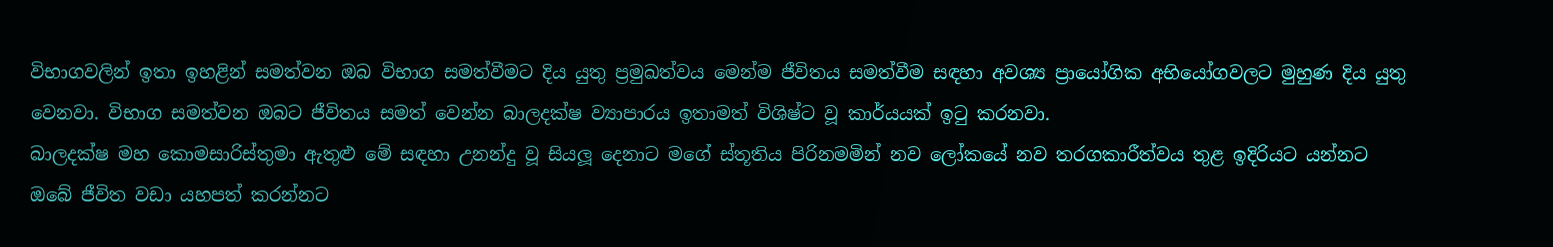විභාගවලින් ඉතා ඉහළින් සමත්වන ඔබ විභාග සමත්වීමට දිය යුතු ප්‍රමුඛත්වය මෙන්ම ජීවිතය සමත්වීම සඳහා අවශ්‍ය ප්‍රායෝගික අභියෝගවලට මුහුණ දිය යුතු වෙනවා. විභාග සමත්වන ඔබට ජීවිතය සමත් වෙන්න බාලදක්ෂ ව්‍යාපාරය ඉතාමත් විශිෂ්ට වූ කාර්යයක් ඉටු කරනවා.
බාලදක්ෂ මහ කොමසාරිස්තුමා ඇතුළු මේ සඳහා උනන්දු වූ සියලූ දෙනාට මගේ ස්තූතිය පිරිනමමින් නව ලෝකයේ නව තරගකාරීත්වය තුළ ඉදිරියට යන්නට ඔබේ ජීවිත වඩා යහපත් කරන්නට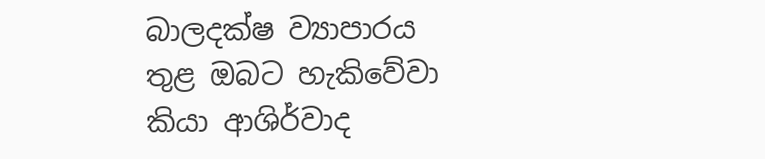බාලදක්ෂ ව්‍යාපාරය තුළ ඔබට හැකිවේවා කියා ආශිර්වාද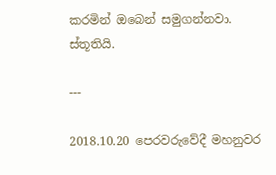කරමින් ඔබෙන් සමුගන්නවා.
ස්තූතියි.

---

2018.10.20 පෙරවරුවේදී මහනුවර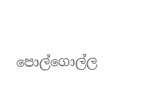පොල්ගොල්ල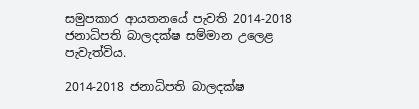සමුපකාර ආයතනයේ පැවති 2014-2018 ජනාධිපති බාලදක්ෂ සම්මාන උලෙළ පැවැත්විය.

2014-2018 ජනාධිපති බාලදක්ෂ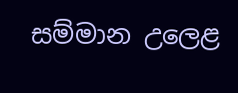සම්මාන උලෙළ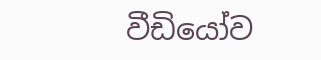වීඩියෝව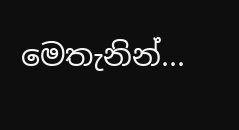මෙතැනින්...